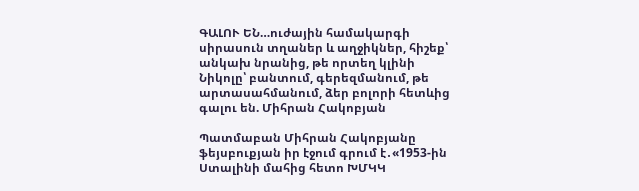ԳԱԼՈՒ ԵՆ…ուժային համակարգի սիրասուն տղաներ և աղջիկներ, հիշեք՝ անկախ նրանից, թե որտեղ կլինի Նիկոլը՝ բանտում, գերեզմանում, թե արտասահմանում, ձեր բոլորի հետևից գալու են. Միհրան Հակոբյան

Պատմաբան Միհրան Հակոբյանը ֆեյսբուքյան իր էջում գրում է․«1953-ին Ստալինի մահից հետո ԽՄԿԿ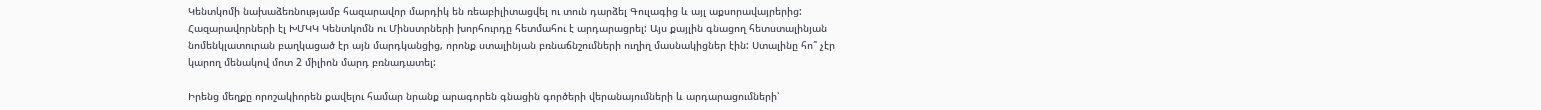Կենտկոմի նախաձեռնությամբ հազարավոր մարդիկ են ռեաբիլիտացվել ու տուն դարձել Գուլագից և այլ աքսորավայրերից: Հազարավորների էլ ԽՄԿԿ Կենտկոմն ու Մինստրների խորհուրդը հետմահու է արդարացրել: Այս քայլին գնացող հետստալինյան նոմենկլատուրան բաղկացած էր այն մարդկանցից, որոնք ստալինյան բռնաճնշումների ուղիղ մասնակիցներ էին: Ստալինը հո՞ չէր կարող մենակով մոտ 2 միլիոն մարդ բռնադատել:

Իրենց մեղքը որոշակիորեն քավելու համար նրանք արագորեն գնացին գործերի վերանայումների և արդարացումների՝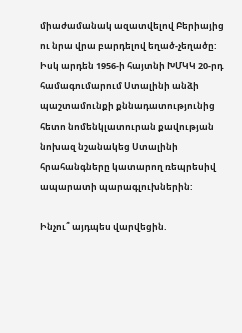միաժամանակ ազատվելով Բերիայից ու նրա վրա բարդելով եղած-չեղածը: Իսկ արդեն 1956-ի հայտնի ԽՄԿԿ 20-րդ համագումարում Ստալինի անձի պաշտամունքի քննադատությունից հետո նոմենկլատուրան քավության նոխազ նշանակեց Ստալինի հրահանգները կատարող ռեպրեսիվ ապարատի պարագլուխներին:

Ինչու՞ այդպես վարվեցին.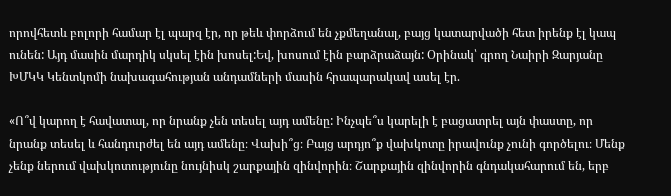որովհետև բոլորի համար էլ պարզ էր, որ թեև փորձում են չքմեղանալ, բայց կատարվածի հետ իրենք էլ կապ ունեն: Այդ մասին մարդիկ սկսել էին խոսել:Եվ, խոսում էին բարձրաձայն: Օրինակ՝ գրող Նաիրի Զարյանը ԽՄԿԿ Կենտկոմի նախագահության անդամների մասին հրապարակավ ասել էր.

«Ո՞վ կարող է հավատալ, որ նրանք չեն տեսել այդ ամենը: Ինչպե՞ս կարելի է բացատրել այն փաստը, որ նրանք տեսել և հանդուրժել են այդ ամենը։ Վախի՞ց։ Բայց արդյո՞ք վախկոտը իրավունք չունի գործելու։ Մենք չենք ներում վախկոտությունը նույնիսկ շարքային զինվորին։ Շարքային զինվորին գնդակահարում են, երբ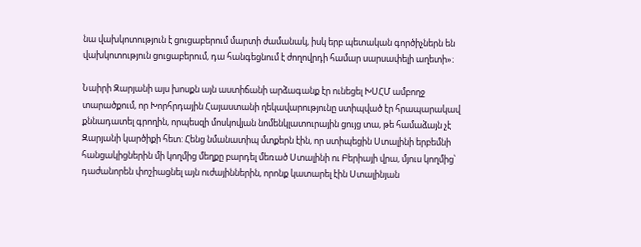նա վախկոտություն է ցուցաբերում մարտի ժամանակ, իսկ երբ պետական գործիչներն են վախկոտություն ցուցաբերում, դա հանգեցնում է ժողովրդի համար սարսափելի աղետի»։

Նաիրի Զարյանի այս խոսքն այն աստիճանի արձագանք էր ունեցել ԽՍՀՄ ամբողջ տարածքում, որ Խորհրդային Հայաստանի ղեկավարությունը ստիպված էր հրապարակավ քննադատել գրողին, որպեսզի մոսկովյան նոմենկլատուրային ցույց տա, թե համաձայն չէ Զարյանի կարծիքի հետ: Հենց նմանատիպ մտքերն էին, որ ստիպեցին Ստալինի երբեմնի հանցակիցներին մի կողմից մեղքը բարդել մեռած Ստալինի ու Բերիայի վրա, մյուս կողմից՝ դաժանորեն փոշիացնել այն ուժայիններին, որոնք կատարել էին Ստալինյան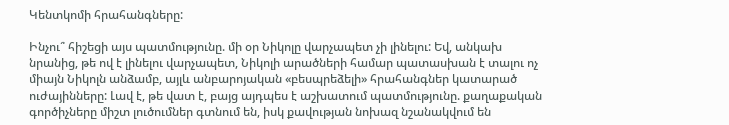Կենտկոմի հրահանգները:

Ինչու՞ հիշեցի այս պատմությունը. մի օր Նիկոլը վարչապետ չի լինելու: Եվ, անկախ նրանից, թե ով է լինելու վարչապետ, Նիկոլի արածների համար պատասխան է տալու ոչ միայն Նիկոլն անձամբ, այլև անբարոյական «բեսպրեձելի» հրահանգներ կատարած ուժայինները: Լավ է, թե վատ է, բայց այդպես է աշխատում պատմությունը. քաղաքական գործիչները միշտ լուծումներ գտնում են, իսկ քավության նոխազ նշանակվում են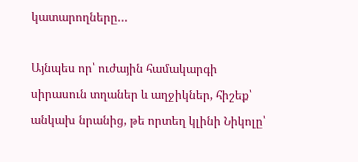կատարողները…

Այնպես որ՝ ուժային համակարգի սիրասուն տղաներ և աղջիկներ, հիշեք՝ անկախ նրանից, թե որտեղ կլինի Նիկոլը՝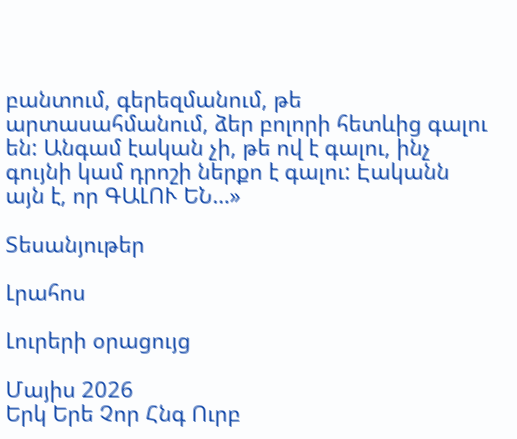բանտում, գերեզմանում, թե արտասահմանում, ձեր բոլորի հետևից գալու են: Անգամ էական չի, թե ով է գալու, ինչ գույնի կամ դրոշի ներքո է գալու: Էականն այն է, որ ԳԱԼՈՒ ԵՆ…»

Տեսանյութեր

Լրահոս

Լուրերի օրացույց

Մայիս 2026
Երկ Երե Չոր Հնգ Ուրբ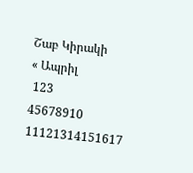Շաբ Կիրակի
« Ապրիլ
 123
45678910
11121314151617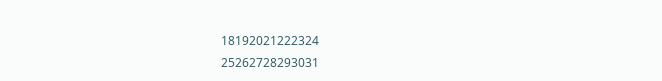18192021222324
25262728293031